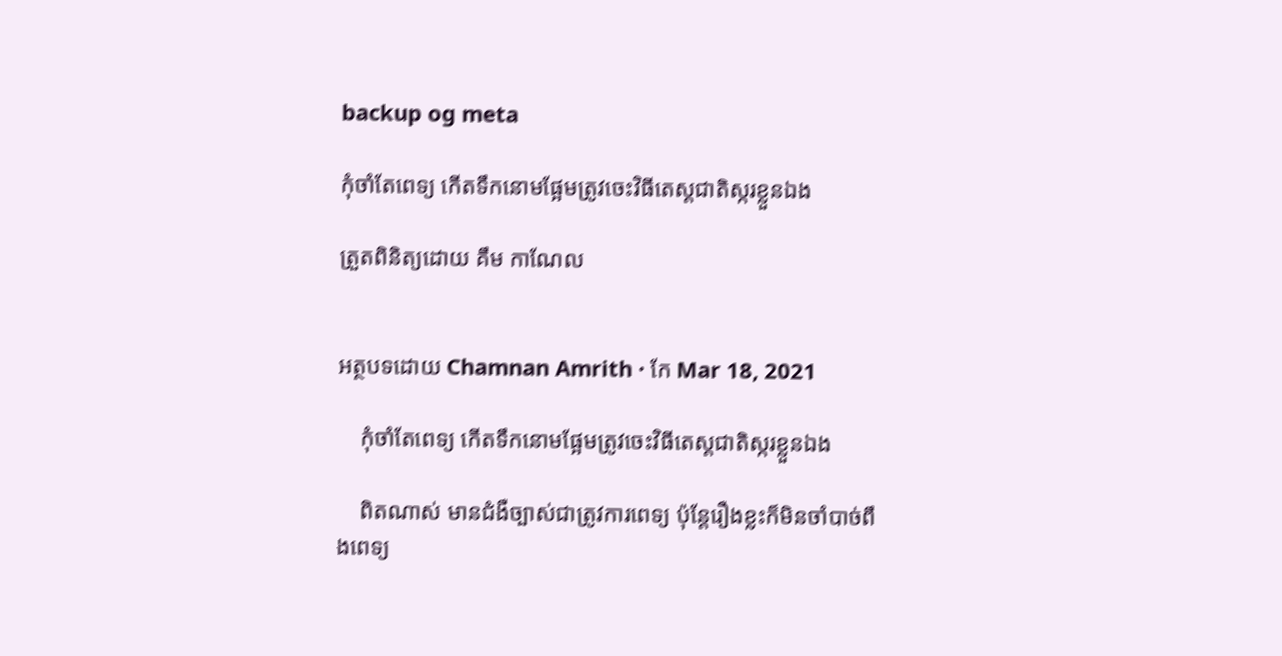backup og meta

កុំចាំតែពេទ្យ កើតទឹកនោមផ្អែមត្រូវចេះវិធីតេស្តជាតិស្ករខ្លួនឯង

ត្រួតពិនិត្យដោយ គឹម កាណែល


អត្ថបទដោយ Chamnan Amrith · កែ Mar 18, 2021

    កុំចាំតែពេទ្យ កើតទឹកនោមផ្អែមត្រូវចេះវិធីតេស្តជាតិស្ករខ្លួនឯង

    ពិតណាស់ មានជំងឺច្បាស់ជាត្រូវការពេទ្យ ប៉ុន្តែរឿងខ្លះក៏មិនចាំបាច់ពឹងពេទ្យ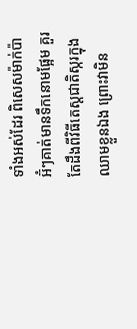ទាំងអស់ដែរ ពិសេសម៉ាក់ប៉ា អ៊ំៗគាត់មានទឹកនោមផ្អែម គួរតែដឹងពីវិធីតេស្តជាតិស្ករក្នុងឈាមខ្លួនឯង ព្រោះវាមិន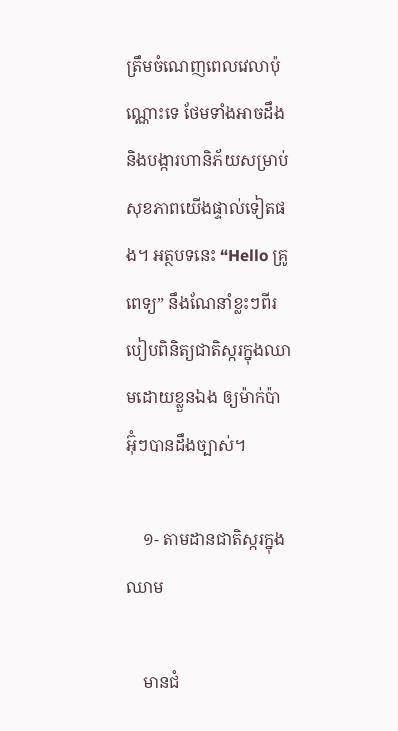ត្រឹមចំណេញពេលវេលាប៉ុណ្ណោះទេ ថែមទាំងអាចដឹង និងបង្ការហានិភ័យសម្រាប់សុខភាពយើងផ្ទាល់ទៀតផង។ អត្ថបទនេះ “Hello គ្រូពេទ្យ” នឹងណែនាំខ្លះៗពីរបៀបពិនិត្យជាតិស្ករក្នុងឈាមដោយខ្លួនឯង ឲ្យម៉ាក់ប៉ា អ៊ុំៗបានដឹងច្បាស់។

    ១- តាមដានជាតិស្ករក្នុងឈាម

    មានជំ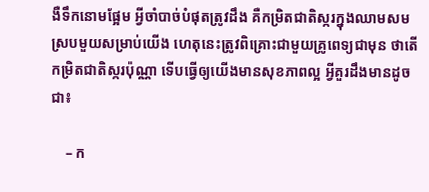ងឺទឹកនោមផ្អែម អ្វីចាំបាច់បំផុតត្រូវដឹង គឺកម្រិតជាតិស្ករក្នុងឈាមសមស្របមួយសម្រាប់យើង ហេតុនេះត្រូវពិគ្រោះជាមួយគ្រូពេទ្យជាមុន ថាតើកម្រិតជាតិស្ករប៉ុណ្ណា ទើបធ្វើឲ្យយើងមានសុខភាពល្អ អ្វីគួរដឹងមានដូចជា៖

    – ក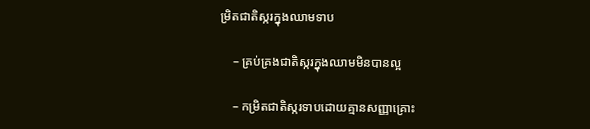ម្រិតជាតិស្ករក្នុងឈាមទាប

    – គ្រប់គ្រងជាតិស្ករក្នុងឈាមមិនបានល្អ

    – កម្រិតជាតិស្ករទាបដោយគ្មានសញ្ញាគ្រោះ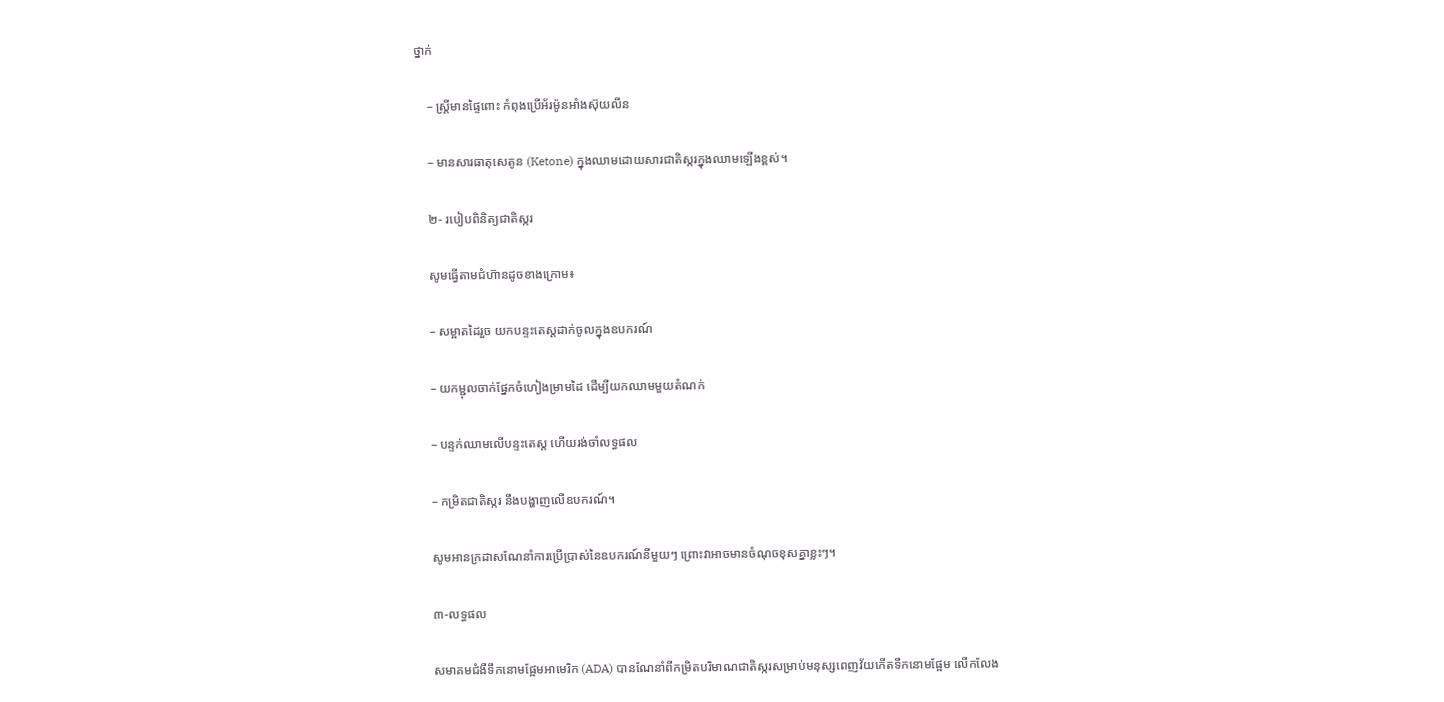ថ្នាក់

    – ស្ត្រីមានផ្ទៃពោះ កំពុងប្រើអ័រម៉ូនអាំងស៊ុយលីន

    – មានសារធាតុសេតូន (Ketone) ក្នុងឈាមដោយសារជាតិស្ករក្នុងឈាមឡើងខ្ពស់។

    ២- របៀបពិនិត្យជាតិស្ករ

    សូមធ្វើតាមជំហ៊ានដូចខាងក្រោម៖

    – សម្អាតដៃរួច យកបន្ទះតេស្តដាក់ចូលក្នុងឧបករណ៍

    – យកម្ជុលចាក់ផ្នែកចំហៀងម្រាមដៃ ដើម្បីយកឈាមមួយតំណក់

    – បន្ទក់ឈាមលើបន្ទះតេស្ត ហើយរង់ចាំលទ្ធផល

    – កម្រិតជាតិស្ករ នឹងបង្ហាញលើឧបករណ៍។

    សូមអានក្រដាសណែនាំការប្រើប្រាស់នៃឧបករណ៍នីមួយៗ ព្រោះវាអាចមានចំណុចខុសគ្នាខ្លះៗ។

    ៣-លទ្ធផល

    សមាគមជំងឺទឹកនោមផ្អែមអាមេរិក (ADA) បានណែនាំពីកម្រិតបរិមាណជាតិស្ករសម្រាប់មនុស្សពេញវ័យកើតទឹកនោមផ្អែម លើកលែង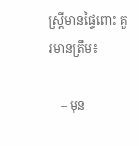ស្រ្តីមានផ្ទៃពោះ គួរមានត្រឹម៖

    – មុន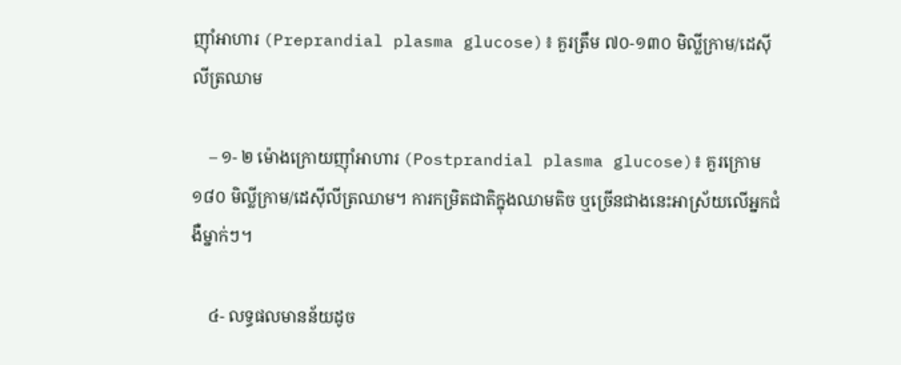ញ៉ាំអាហារ (Preprandial plasma glucose)៖ គួរត្រឹម ៧០-១៣០ មិល្លីក្រាម/ដេស៊ីលីត្រឈាម

    – ១- ២ ម៉ោងក្រោយញ៉ាំអាហារ (Postprandial plasma glucose)៖ គួរក្រោម ១៨០ មិល្លីក្រាម/ដេស៊ីលីត្រឈាម។ ការកម្រិតជាតិក្នុងឈាមតិច ឬច្រើនជាងនេះអាស្រ័យលើអ្នកជំងឺម្នាក់ៗ។

    ៤- លទ្ធផលមានន័យដូច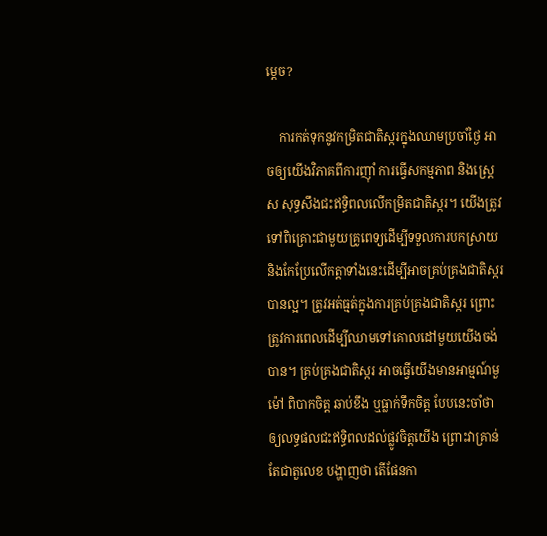ម្តេច?

    ការកត់ទុកនូវកម្រិតជាតិស្ករក្នុងឈាមប្រចាំថ្ងៃ អាចឲ្យយើងវិភាគពីការញ៉ាំ ការធ្វើសកម្មភាព និងស្រ្តេស សុទ្ធសឹងជះឥទ្ធិពលលើកម្រិតជាតិស្ករ។ យើងត្រូវទៅពិគ្រោះជាមួយគ្រូពេទ្យដើម្បីទទួលការបកស្រាយ និងកែប្រែលើកត្តាទាំងនេះដើម្បីអាចគ្រប់គ្រងជាតិស្ករបានល្អ។ ត្រូវអត់ធ្មត់ក្នុងការគ្រប់គ្រងជាតិស្ករ ព្រោះត្រូវការពេលដើម្បីឈាមទៅគោលដៅមួយយើងចង់បាន។ គ្រប់គ្រងជាតិស្ករ អាចធ្វើយើងមានអាម្មណ៍មួម៉ៅ ពិបាកចិត្ត ឆាប់ខឹង ឬធ្លាក់ទឹកចិត្ត បែបនេះចាំថាឲ្យលទ្ធផលជះឥទ្ធិពលដល់ផ្លូវចិត្តយើង ព្រោះវាគ្រាន់តែជាតួលេខ បង្ហាញថា តើផែនកា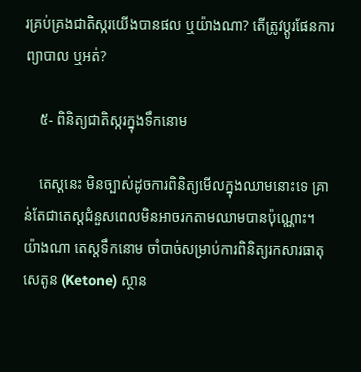រគ្រប់គ្រងជាតិស្ករយើងបានផល ឬយ៉ាងណា? តើត្រូវប្តូរផែនការព្យាបាល ឬអត់?

    ៥- ពិនិត្យជាតិស្ករក្នុងទឹកនោម

    តេស្តនេះ មិនច្បាស់ដូចការពិនិត្យមើលក្នុងឈាមនោះទេ គ្រាន់តែជាតេស្តជំនួសពេលមិនអាចរកតាមឈាមបានប៉ុណ្ណោះ។ យ៉ាងណា តេស្តទឹកនោម ចាំបាច់សម្រាប់ការពិនិត្យរកសារធាតុសេតូន (Ketone) ស្ថាន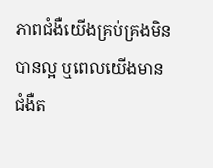ភាពជំងឺយើងគ្រប់គ្រងមិនបានល្អ ឬពេលយើងមានជំងឺត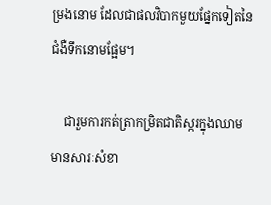ម្រងនោម ដែលជាផលវិបាកមួយផ្នែកទៀតនៃជំងឺទឹកនោមផ្អែម។

    ជារួមការកត់ត្រាកម្រិតជាតិស្ករក្នុងឈាម មានសារៈសំខា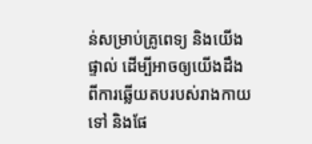ន់សម្រាប់គ្រូពេទ្យ និងយើងផ្ទាល់ ដើម្បីអាចឲ្យយើងដឹងពីការឆ្លើយតបរបស់រាងកាយទៅ និងផែ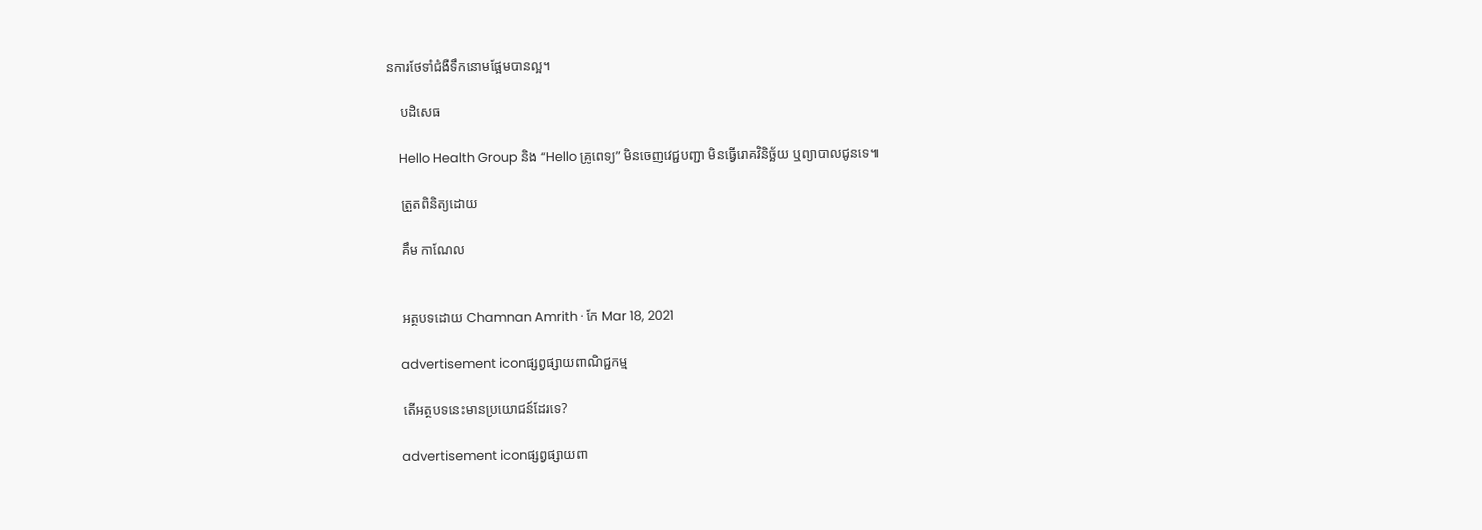នការថែទាំជំងឺទឹកនោមផ្អែមបានល្អ។

    បដិសេធ

    Hello Health Group និង “Hello គ្រូពេទ្យ” មិនចេញវេជ្ជបញ្ជា មិនធ្វើរោគវិនិច្ឆ័យ ឬព្យាបាលជូនទេ៕

    ត្រួតពិនិត្យដោយ

    គឹម កាណែល


    អត្ថបទដោយ Chamnan Amrith · កែ Mar 18, 2021

    advertisement iconផ្សព្វផ្សាយពាណិជ្ជកម្ម

    តើអត្ថបទនេះមានប្រយោជន៍ដែរទេ?

    advertisement iconផ្សព្វផ្សាយពា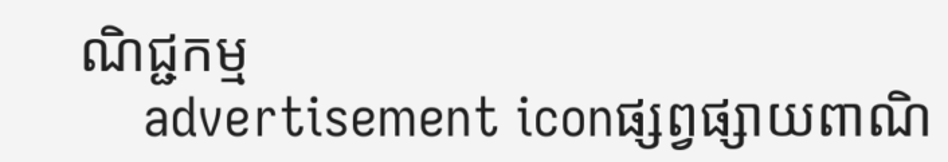ណិជ្ជកម្ម
    advertisement iconផ្សព្វផ្សាយពាណិ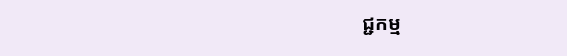ជ្ជកម្ម